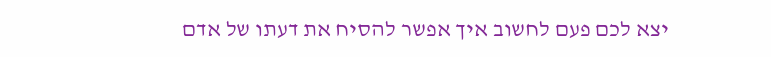יצא לכם פעם לחשוב איך אפשר להסיח את דעתו של אדם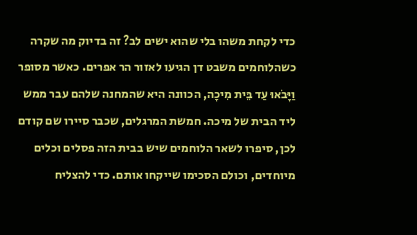כדי לקחת משהו בלי שהוא ישים לב? זה בדיוק מה שקרה כשהלוחמים משבט דן הגיעו לאזור הר אפרים. כאשר מסופר וַיָּבֹאוּ עַד בֵּית מִיכָה, הכוונה היא שהמחנה שלהם עבר ממש ליד הבית של מיכה. חמשת המרגלים, שכבר סיירו שם קודם לכן, סיפרו לשאר הלוחמים שיש בבית הזה פסלים וכלים מיוחדים, וכולם הסכימו שייקחו אותם. כדי להצליח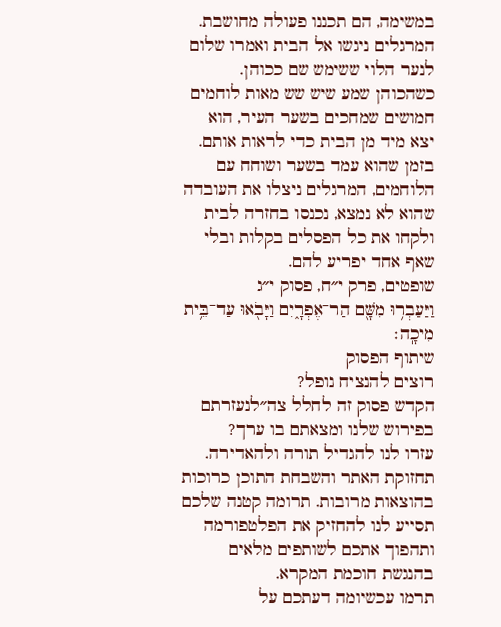במשימה, הם תכננו פעולה מחושבת. המרגלים ניגשו אל הבית ואמרו שלום לנער הלוי ששימש שם ככוהן. כשהכוהן שמע שיש שש מאות לוחמים חמושים שמחכים בשער העיר, הוא יצא מיד מן הבית כדי לראות אותם. בזמן שהוא עמד בשער ושוחח עם הלוחמים, המרגלים ניצלו את העובדה שהוא לא נמצא, נכנסו בחזרה לבית ולקחו את כל הפסלים בקלות ובלי שאף אחד יפריע להם.
שופטים, פרק י״ח, פסוק י״ג
וַיַּעַבְר֥וּ מִשָּׁ֖ם הַר־אֶפְרָ֑יִם וַיָּבֹ֖אוּ עַד־בֵּ֥ית מִיכָֽה׃
שיתוף הפסוק
רוצים להנציח נופל?
הקדש פסוק זה לחלל צה״לנעזרתם בפירוש שלנו ומצאתם בו ערך?
עזרו לנו להגדיל תורה ולהאדירה. תחזוקת האתר והשבחת התוכן כרוכות בהוצאות מרובות. תרומה קטנה שלכם תסייע לנו להחזיק את הפלטפורמה ותהפוך אתכם לשותפים מלאים בהנגשת חוכמת המקרא.
תרמו עכשיומה דעתכם על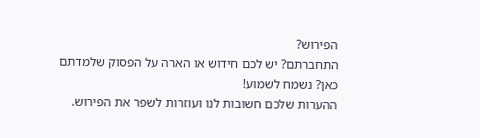הפירוש?
התחברתם? יש לכם חידוש או הארה על הפסוק שלמדתם כאן? נשמח לשמוע!
ההערות שלכם חשובות לנו ועוזרות לשפר את הפירוש.